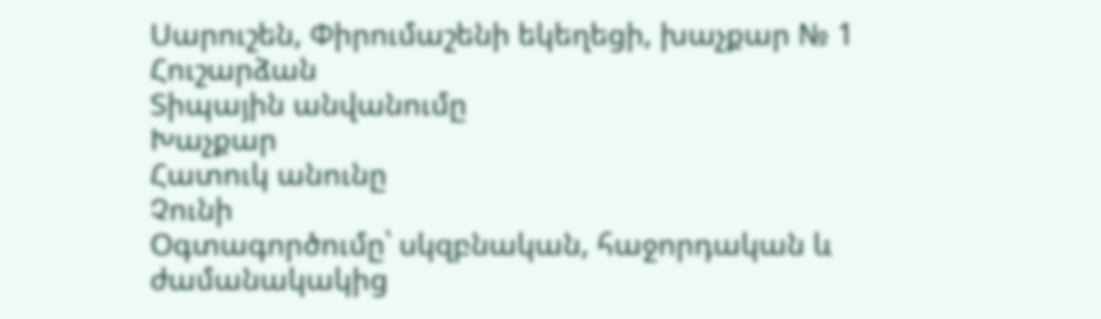Սարուշեն, Փիրումաշենի եկեղեցի, խաչքար № 1
Հուշարձան
Տիպային անվանումը
Խաչքար
Հատուկ անունը
Չունի
Օգտագործումը՝ սկզբնական, հաջորդական և ժամանակակից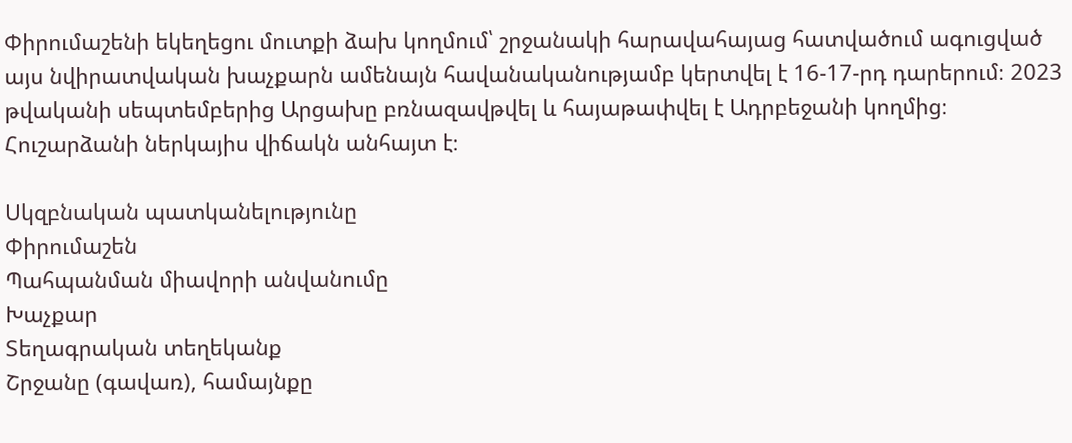Փիրումաշենի եկեղեցու մուտքի ձախ կողմում՝ շրջանակի հարավահայաց հատվածում ագուցված այս նվիրատվական խաչքարն ամենայն հավանականությամբ կերտվել է 16-17-րդ դարերում։ 2023 թվականի սեպտեմբերից Արցախը բռնազավթվել և հայաթափվել է Ադրբեջանի կողմից։ Հուշարձանի ներկայիս վիճակն անհայտ է։

Սկզբնական պատկանելությունը
Փիրումաշեն
Պահպանման միավորի անվանումը
Խաչքար
Տեղագրական տեղեկանք
Շրջանը (գավառ), համայնքը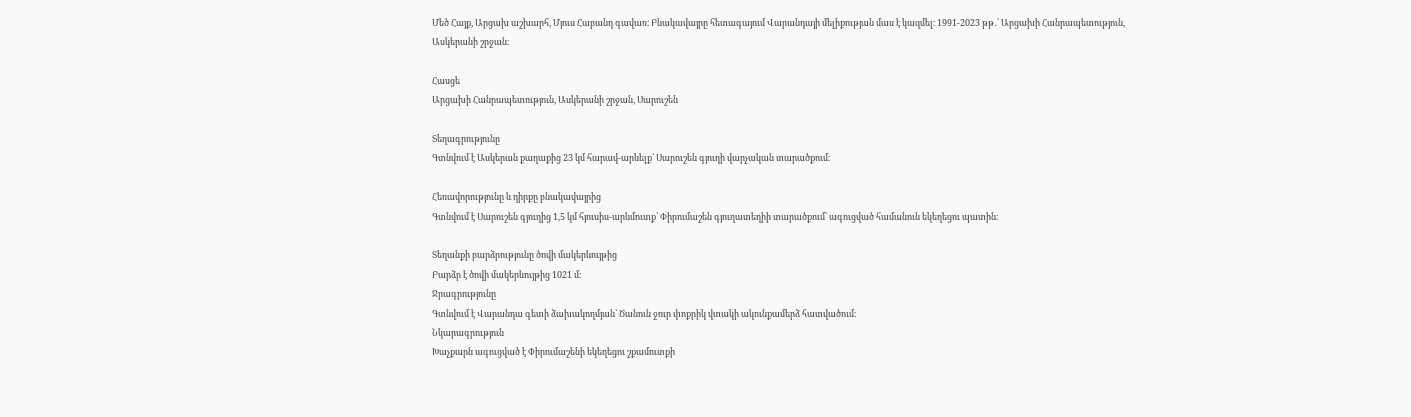Մեծ Հայք, Արցախ աշխարհ, Մյուս Հաբանդ գավառ։ Բնակավայրը հետագայում Վարանդայի մելիքության մաս է կազմել։ 1991-2023 թթ․՝ Արցախի Հանրապետություն, Ասկերանի շրջան։

Հասցե
Արցախի Հանրապետություն, Ասկերանի շրջան, Սարուշեն

Տեղագրությունը
Գտնվում է Ասկերան քաղաքից 23 կմ հարավ-արևելք՝ Սարուշեն գյուղի վարչական տարածքում։

Հեռավորությունը և դիրքը բնակավայրից
Գտնվում է Սարուշեն գյուղից 1,5 կմ հյուսիս-արևմուտք՝ Փիրումաշեն գյուղատեղիի տարածքում՝ ագուցված համանուն եկեղեցու պատին։

Տեղանքի բարձրությունը ծովի մակերևույթից
Բարձր է ծովի մակերևույթից 1021 մ։
Ջրագրությունը
Գտնվում է Վարանդա գետի ձախակողմյան՝ Ծանուն ջուր փոքրիկ վտակի ակունքամերձ հատվածում։
Նկարագրություն
Խաչքարն ագուցված է Փիրումաշենի եկեղեցու շքամուտքի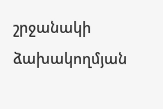շրջանակի ձախակողմյան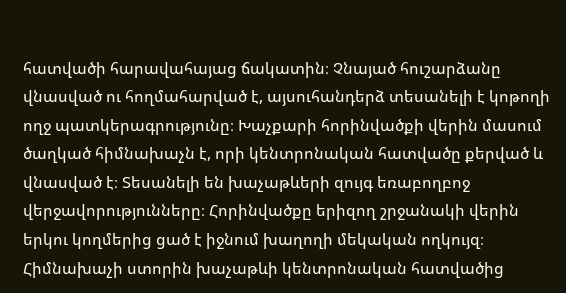հատվածի հարավահայաց ճակատին։ Չնայած հուշարձանը վնասված ու հողմահարված է, այսուհանդերձ տեսանելի է կոթողի ողջ պատկերագրությունը։ Խաչքարի հորինվածքի վերին մասում ծաղկած հիմնախաչն է, որի կենտրոնական հատվածը քերված և վնասված է։ Տեսանելի են խաչաթևերի զույգ եռաբողբոջ վերջավորությունները։ Հորինվածքը երիզող շրջանակի վերին երկու կողմերից ցած է իջնում խաղողի մեկական ողկույզ։ Հիմնախաչի ստորին խաչաթևի կենտրոնական հատվածից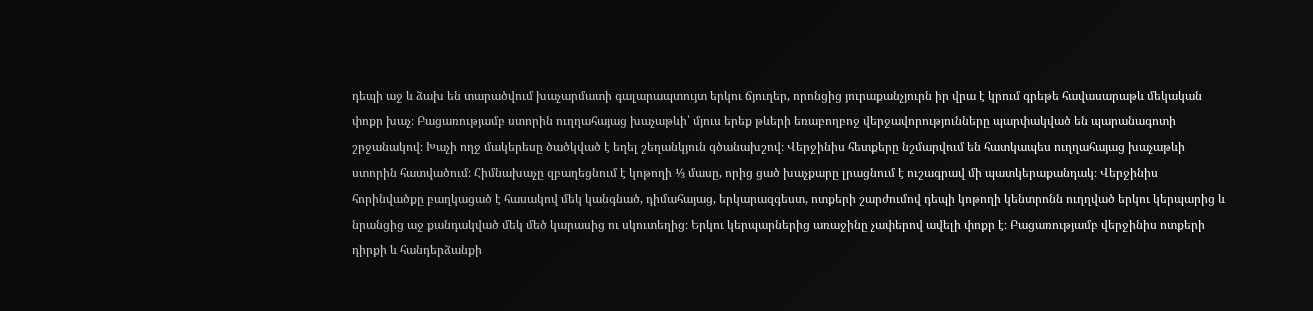դեպի աջ և ձախ են տարածվում խաչարմատի գալարապտույտ երկու ճյուղեր, որոնցից յուրաքանչյուրն իր վրա է կրում գրեթե հավասարաթև մեկական փոքր խաչ։ Բացառությամբ ստորին ուղղահայաց խաչաթևի՝ մյուս երեք թևերի եռաբողբոջ վերջավորությունները պարփակված են պարանագոտի շրջանակով։ Խաչի ողջ մակերեսը ծածկված է եղել շեղանկյուն գծանախշով։ Վերջինիս հետքերը նշմարվում են հատկապես ուղղահայաց խաչաթևի ստորին հատվածում։ Հիմնախաչը զբաղեցնում է կոթողի ⅓ մասը, որից ցած խաչքարը լրացնում է ուշագրավ մի պատկերաքանդակ։ Վերջինիս հորինվածքը բաղկացած է հասակով մեկ կանգնած, դիմահայաց, երկարազգեստ, ոտքերի շարժումով դեպի կոթողի կենտրոնն ուղղված երկու կերպարից և նրանցից աջ քանդակված մեկ մեծ կարասից ու սկուտեղից։ Երկու կերպարներից առաջինը չափերով ավելի փոքր է։ Բացառությամբ վերջինիս ոտքերի դիրքի և հանդերձանքի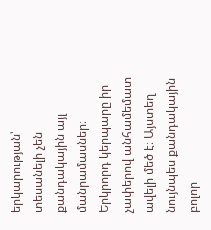երկարության՝ տեսանելի չեն քանդակային այլ մանրամասներ։ Երկրորդ կերպարը իր չափերով անհամեմատ ավելի մեծ է։ Այստեղ նույնպես քանդակային բոլոր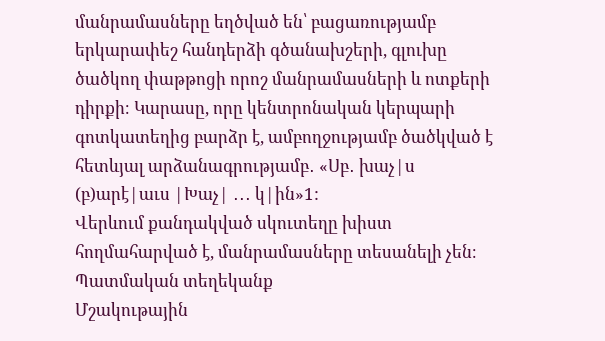մանրամասները եղծված են՝ բացառությամբ երկարափեշ հանդերձի գծանախշերի, գլուխը ծածկող փաթթոցի որոշ մանրամասների և ոտքերի դիրքի։ Կարասը, որը կենտրոնական կերպարի գոտկատեղից բարձր է, ամբողջությամբ ծածկված է հետևյալ արձանագրությամբ․ «Սբ․ խաչ|ս (բ)արէ|աւս |Խաչ| ․․․ կ|ին»1:
Վերևում քանդակված սկուտեղը խիստ հողմահարված է, մանրամասները տեսանելի չեն։
Պատմական տեղեկանք
Մշակութային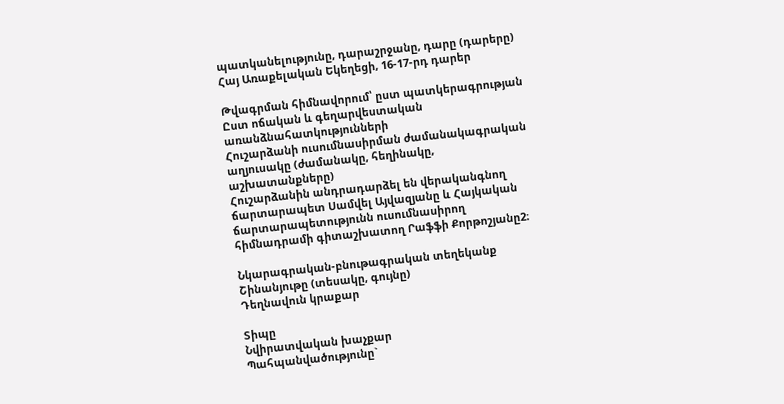պատկանելությունը, դարաշրջանը, դարը (դարերը)
Հայ Առաքելական Եկեղեցի, 16-17-րդ դարեր

Թվագրման հիմնավորում՝ ըստ պատկերագրության
Ըստ ոճական և գեղարվեստական առանձնահատկությունների
Հուշարձանի ուսումնասիրման ժամանակագրական աղյուսակը (ժամանակը, հեղինակը, աշխատանքները)
Հուշարձանին անդրադարձել են վերականգնող ճարտարապետ Սամվել Այվազյանը և Հայկական ճարտարապետությունն ուսումնասիրող հիմնադրամի գիտաշխատող Րաֆֆի Քորթոշյանը2։

Նկարագրական-բնութագրական տեղեկանք
Շինանյութը (տեսակը, գույնը)
Դեղնավուն կրաքար

Տիպը
Նվիրատվական խաչքար
Պահպանվածությունը`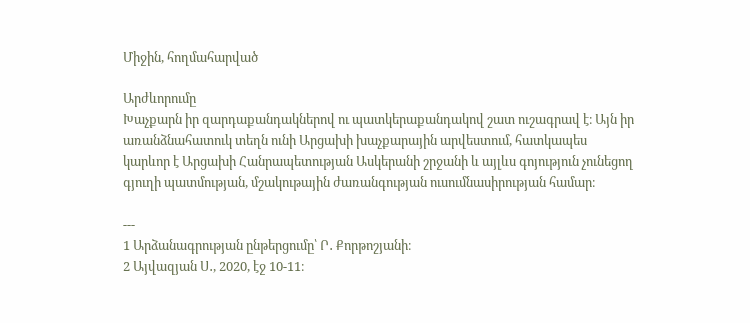Միջին, հողմահարված

Արժևորումը
Խաչքարն իր զարդաքանդակներով ու պատկերաքանդակով շատ ուշագրավ է։ Այն իր առանձնահատուկ տեղն ունի Արցախի խաչքարային արվեստում, հատկապես կարևոր է Արցախի Հանրապետության Ասկերանի շրջանի և այլևս գոյություն չունեցող գյուղի պատմության, մշակութային ժառանգության ուսումնասիրության համար։

---
1 Արձանագրության ընթերցումը՝ Ր․ Քորթոշյանի։
2 Այվազյան Ս․, 2020, էջ 10-11։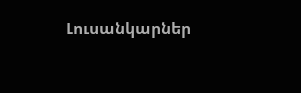Լուսանկարներ